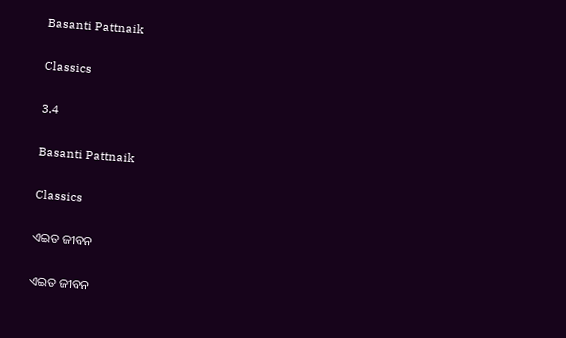Basanti Pattnaik

Classics

3.4

Basanti Pattnaik

Classics

ଏଇତ ଜୀବନ

ଏଇତ ଜୀବନ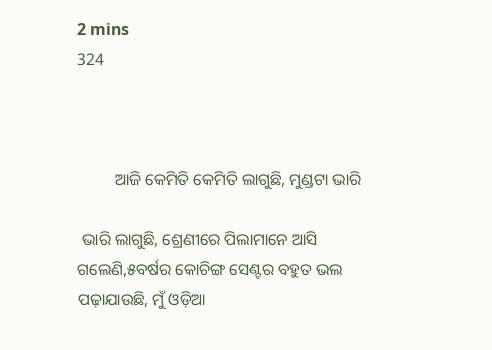2 mins
324



         ଆଜି କେମିତି କେମିତି ଲାଗୁଛି, ମୁଣ୍ଡଟା ଭାରି

 ଭାରି ଲାଗୁଛି, ଶ୍ରେଣୀରେ ପିଲାମାନେ ଆସି ଗଲେଣି,୫ବର୍ଷର କୋଚିଙ୍ଗ ସେଣ୍ଟର ବହୁତ ଭଲ ପଢ଼ାଯାଉଛି, ମୁଁ ଓଡ଼ିଆ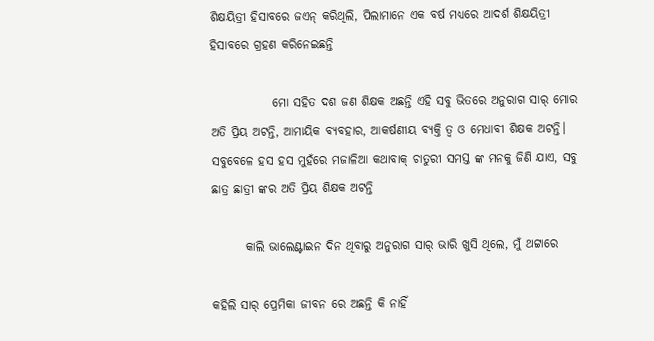ଶିକ୍ଷୟିତ୍ରୀ ହିସାବରେ ଜ‌ଏନ୍ କରିଥିଲି, ପିଲାମାନେ ଏକ ବର୍ଷ ମଧ୍ୟରେ ଆଦର୍ଶ ଶିକ୍ଷୟିତ୍ରୀ ହିସାବରେ ଗ୍ରହଣ କରିନେଇଛନ୍ତି

             ମୋ ସହିତ ଦଶ ଜଣ ଶିକ୍ଷକ ଅଛନ୍ତି ଏହି ସବୁ ଭିତରେ ଅନୁରାଗ ସାର୍ ମୋର ଅତି ପ୍ରିୟ ଅଟନ୍ତି, ଆମାୟିକ ବ୍ୟବହାର, ଆକର୍ଷଣୀୟ ବ୍ୟକ୍ତି ତ୍ବ ଓ ମେଧାବୀ ଶିକ୍ଷକ ଅଟନ୍ତି। ସବୁବେଳେ ହସ ହସ ମୁହଁରେ ମଜାଳିଆ କଥାବାକ୍ ଚାତୁରୀ ସମସ୍ତ ଙ୍କ ମନକୁ ଜିଣି ଯାଏ, ସବୁ ଛାତ୍ର ଛାତ୍ରୀ ଙ୍କର ଅତି ପ୍ରିୟ ଶିକ୍ଷକ ଅଟନ୍ତି

       କାଲି ଭାଲେଣ୍ଟାଇନ ଦିନ ଥିବାରୁ ଅନୁରାଗ ସାର୍ ଭାରି ଖୁସି ଥିଲେ, ମୁଁ ଥଟ୍ଟାରେ

କହିଲି ସାର୍ ପ୍ରେମିକା ଜୀବନ ରେ ଅଛନ୍ତି କି ନାହିଁ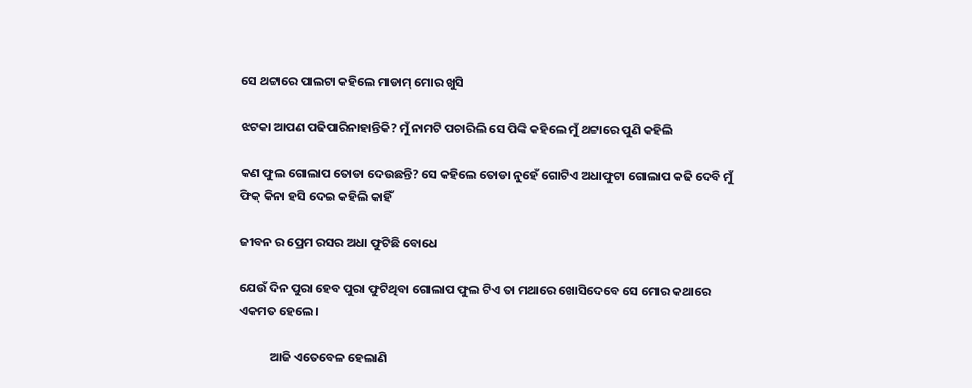ସେ ଥଟ୍ଟାରେ ପାଲଟା କହିଲେ ମାଡାମ୍ ମୋର ଖୁସି

ଝଟକା ଆପଣ ପଢିପାରିନାହାନ୍ତିକି? ମୁଁ ନାମଟି ପଚାରିଲି ସେ ପିଙ୍କି କହିଲେ ମୁଁ ଥଟ୍ଟାରେ ପୁଣି କହିଲି

କଣ ଫୁଲ ଗୋଲାପ ତୋଡା ଦେଉଛନ୍ତି? ସେ କହିଲେ ତୋଡା ନୁହେଁ ଗୋଟିଏ ଅଧାଫୁଟା ଗୋଲାପ କଢି ଦେବି ମୁଁ ଫିକ୍ କିନା ହସି ଦେଇ କହିଲି କାହିଁ

ଜୀବନ ର ପ୍ରେମ ରସର ଅଧା ଫୁଟିଛି ବୋଧେ

ଯେଉଁ ଦିନ ପୁରା ହେବ ପୁରା ଫୁଟିଥିବା ଗୋଲାପ ଫୁଲ ଟିଏ ତା ମଥାରେ ଖୋସିଦେବେ ସେ ମୋର କଥାରେ ଏକମତ ହେଲେ ।

           ଆଜି ଏତେବେଳ ହେଲାଣି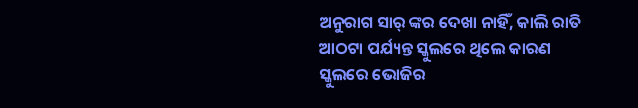ଅନୁରାଗ ସାର୍ ଙ୍କର ଦେଖା ନାହିଁ, କାଲି ରାତି ଆଠଟା ପର୍ଯ୍ୟନ୍ତ ସ୍କୁଲରେ ଥିଲେ କାରଣ ସ୍କୁଲରେ ଭୋଜିର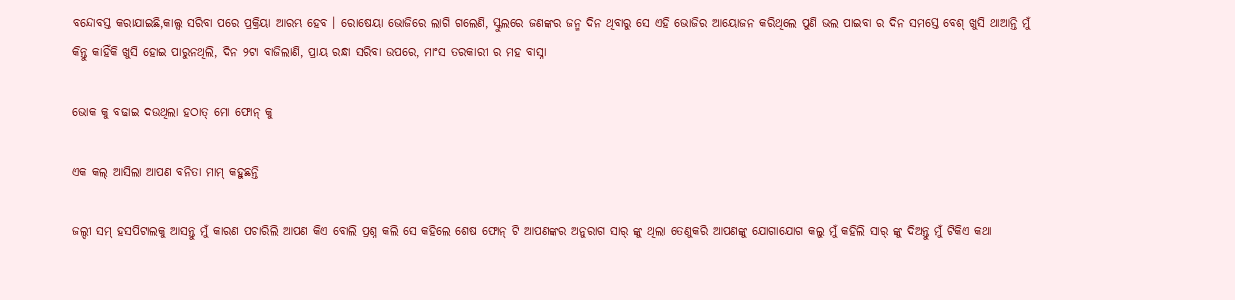ବନ୍ଦୋବସ୍ତ କରାଯାଇଛି,କାଲ୍ସ ସରିବା ପରେ ପ୍ରକ୍ରିୟା ଆରମ୍ଭ ହେବ । ରୋଷେୟା ଭୋଜିରେ ଲାଗି ଗଲେଣି, ସ୍କୁଲରେ ଜଣଙ୍କର ଜନ୍ମ ଦିନ ଥିବାରୁ ସେ ଏହି ଭୋଜିର ଆୟୋଜନ କରିଥିଲେ ପୁଣି ଭଲ ପାଇବା ର ଦିନ ସମସ୍ତେ ବେଶ୍ ଖୁସି ଥାଆନ୍ତି ମୁଁ କିନ୍ତୁ କାହିଁକି ଖୁସି ହୋଇ ପାରୁନଥିଲି, ଦିନ ୨ଟା ବାଜିଲାଣି, ପ୍ରାୟ ରନ୍ଧା ସରିବା ଉପରେ, ମାଂସ ତରକାରୀ ର ମହ ବାସ୍ନା

ଭୋକ କୁ ବଢାଇ ଦ‌ଉଥିଲା ହଠାତ୍ ମୋ ଫୋନ୍ କୁ

ଏକ କଲ୍ ଆସିଲା ଆପଣ ବନିତା ମାମ୍ କହୁଛନ୍ତି

ଜଲ୍ଦୀ ସମ୍ ହସପିଟାଲକୁ ଆସନ୍ତୁ ମୁଁ କାରଣ ପଚାରିଲି ଆପଣ କିଏ ବୋଲି ପ୍ରଶ୍ନ କଲି ସେ କହିଲେ ଶେଷ ଫୋନ୍ ଟି ଆପଣଙ୍କର ଅନୁରାଗ ସାର୍ ଙ୍କୁ ଥିଲା ତେଣୁକରି ଆପଣଙ୍କୁ ଯୋଗାଯୋଗ କଲୁ ମୁଁ କହିଲି ସାର୍ ଙ୍କୁ ଦିଅନ୍ତୁ ମୁଁ ଟିକିଏ କଥା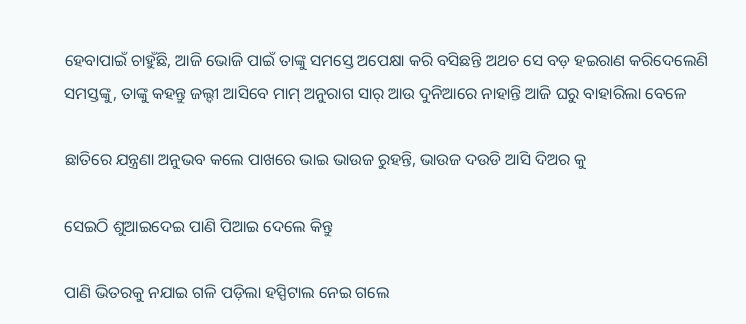ହେବାପାଇଁ ଚାହୁଁଛି, ଆଜି ଭୋଜି ପାଇଁ ତାଙ୍କୁ ସମସ୍ତେ ଅପେକ୍ଷା କରି ବସିଛନ୍ତି ଅଥଚ ସେ ବଡ଼ ହ‌ଇରାଣ କରିଦେଲେଣି ସମସ୍ତଙ୍କୁ, ତାଙ୍କୁ କହନ୍ତୁ ଜଲ୍ଦୀ ଆସିବେ ମାମ୍ ଅନୁରାଗ ସାର୍ ଆଉ ଦୁନିଆରେ ନାହାନ୍ତି ଆଜି ଘରୁ ବାହାରିଲା ବେଳେ

ଛାତିରେ ଯନ୍ତ୍ରଣା ଅନୁଭବ କଲେ ପାଖରେ ଭାଇ ଭାଉଜ ରୁହନ୍ତି, ଭାଉଜ ଦ‌ଉଡି ଆସି ଦିଅର କୁ

ସେଇଠି ଶୁଆଇଦେଇ ପାଣି ପିଆଇ ଦେଲେ କିନ୍ତୁ

ପାଣି ଭିତରକୁ ନଯାଇ ଗଳି ପଡ଼ିଲା ହସ୍ପିଟାଲ ନେଇ ଗଲେ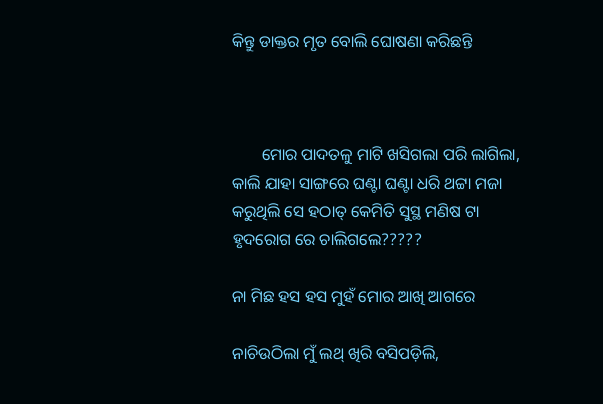କିନ୍ତୁ ଡାକ୍ତର ମୃତ ବୋଲି ଘୋଷଣା କରିଛନ୍ତି



       ମୋର ପାଦତଳୁ ମାଟି ଖସିଗଲା ପରି ଲାଗିଲା, କାଲି ଯାହା ସାଙ୍ଗରେ ଘଣ୍ଟା ଘଣ୍ଟା ଧରି ଥଟ୍ଟା ମଜା କରୁଥିଲି ସେ ହଠାତ୍ କେମିତି ସୁସ୍ଥ ମଣିଷ ଟା ହୃଦରୋଗ ରେ ଚାଲିଗଲେ?????

ନା ମିଛ ହସ ହସ ମୁହଁ ମୋର ଆଖି ଆଗରେ

ନାଚିଉଠିଲା ମୁଁ ଲଥ୍ ଖିରି ବସିପଡ଼ିଲି,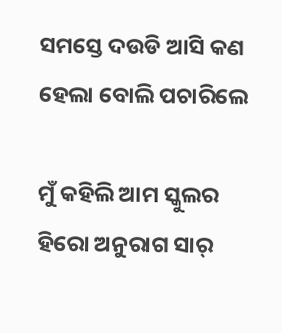ସମସ୍ତେ ଦ‌ଉଡି ଆସି କଣ ହେଲା ବୋଲି ପଚାରିଲେ

ମୁଁ କହିଲି ଆମ ସ୍କୁଲର‌ ହିରୋ ଅନୁରାଗ ସାର୍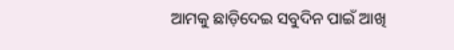ଆମକୁ ଛାଡ଼ିଦେଇ ସବୁଦିନ ପାଇଁ ଆଖି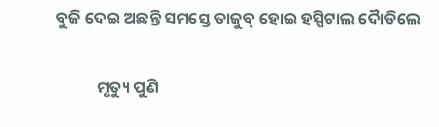ବୁଜି ଦେଇ ଅଛନ୍ତି ସମସ୍ତେ ତାଜୁବ୍ ହୋଇ ହସ୍ପିଟାଲ ଦୈାଡିଲେ

           ମୃତ୍ୟୁ ପୁଣି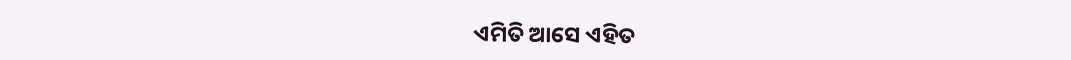ଏମିତି ଆସେ ଏହିତ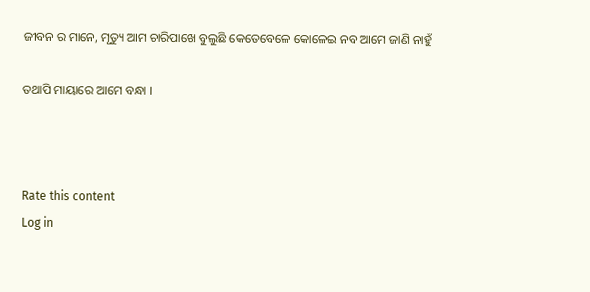ଜୀବନ ର ମାନେ, ମୃତ୍ୟୁ ଆମ ଚାରିପାଖେ ବୁଲୁଛି କେତେବେଳେ କୋଳେଇ ନବ ଆମେ ଜାଣି ନାହୁଁ

ତଥାପି ମାୟାରେ ଆମେ ବନ୍ଧା ।



Rate this content
Log in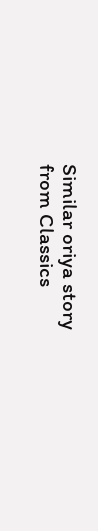Similar oriya story from Classics